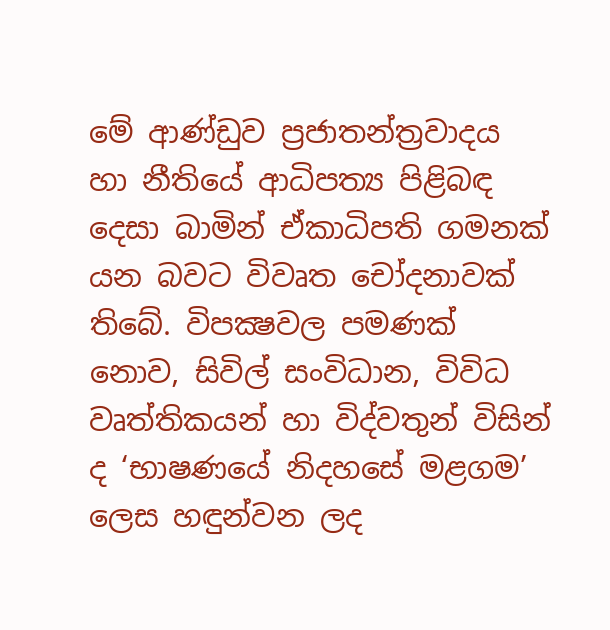මේ ආණ්ඩුව ප්‍රජාතන්ත්‍රවාදය හා නීතියේ ආධිපත්‍ය පිළිබඳ දෙසා බාමින් ඒකාධිපති ගමනක් යන බවට විවෘත චෝදනාවක් තිබේ. විපක්‍ෂවල පමණක් නොව, සිවිල් සංවිධාන, විවිධ වෘත්තිකයන් හා විද්වතුන් විසින් ද ‘භාෂණයේ නිදහසේ මළගම’ ලෙස හඳුන්වන ලද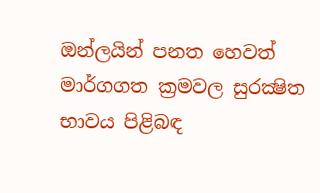ඔන්ලයින් පනත හෙවත් මාර්ගගත ක්‍රමවල සුරක්‍ෂිත භාවය පිළිබඳ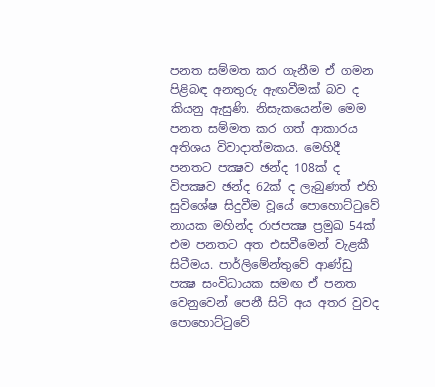පනත සම්මත කර ගැනීම ඒ ගමන පිළිබඳ අනතුරු ඇඟවීමක් බව ද කියනු ඇසුණි. නිසැකයෙන්ම මෙම පනත සම්මත කර ගත් ආකාරය අතිශය විවාදාත්මකය. මෙහිදී පනතට පක්‍ෂව ඡන්ද 108ක් ද විපක්‍ෂව ඡන්ද 62ක් ද ලැබුණත් එහි සුවිශේෂ සිදුවීම වූයේ පොහොට්ටුවේ නායක මහින්ද රාජපක්‍ෂ ප්‍රමුඛ 54ක් එම පනතට අත එසවීමෙන් වැළකී සිටීමය. පාර්ලිමේන්තුවේ ආණ්ඩු පක්‍ෂ සංවිධායක සමඟ ඒ පනත වෙනුවෙන් පෙනී සිටි අය අතර වුවද පොහොට්ටුවේ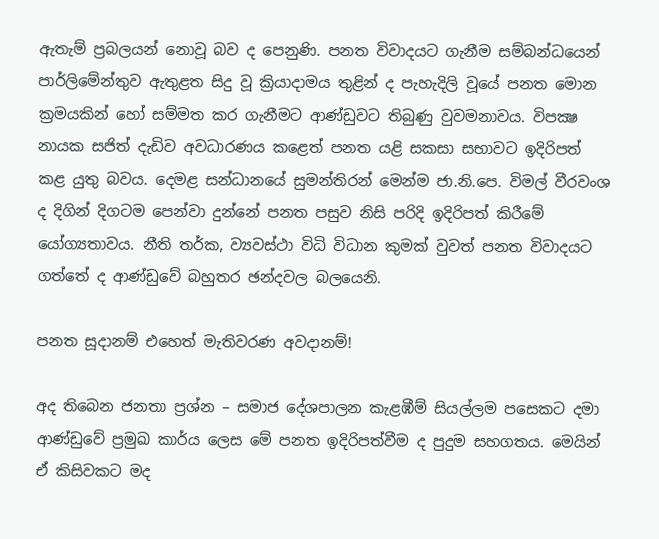ඇතැම් ප්‍රබලයන් නොවූ බව ද පෙනුණි. පනත විවාදයට ගැනීම සම්බන්ධයෙන් පාර්ලිමේන්තුව ඇතුළත සිදු වූ ක්‍රියාදාමය තුළින් ද පැහැදිලි වූයේ පනත මොන ක්‍රමයකින් හෝ සම්මත කර ගැනීමට ආණ්ඩුවට තිබුණු වුවමනාවය. විපක්‍ෂ නායක සජිත් දැඩිව අවධාරණය කළෙත් පනත යළි සකසා සභාවට ඉදිරිපත් කළ යුතු බවය. දෙමළ සන්ධානයේ සුමන්තිරන් මෙන්ම ජා.නි.පෙ. විමල් වීරවංශ ද දිගින් දිගටම පෙන්වා දුන්නේ පනත පසුව නිසි පරිදි ඉදිරිපත් කිරීමේ යෝග්‍යතාවය. නීති තර්ක, ව්‍යවස්ථා විධි විධාන කුමක් වුවත් පනත විවාදයට ගත්තේ ද ආණ්ඩුවේ බහුතර ඡන්දවල බලයෙනි.

පනත සූදානම් එහෙත් මැතිවරණ අවදානම්!

අද තිබෙන ජනතා ප්‍රශ්න – සමාජ දේශපාලන කැළඹීම් සියල්ලම පසෙකට දමා ආණ්ඩුවේ ප්‍රමුඛ කාර්ය ලෙස මේ පනත ඉදිරිපත්වීම ද පුදුම සහගතය. මෙයින් ඒ කිසිවකට මද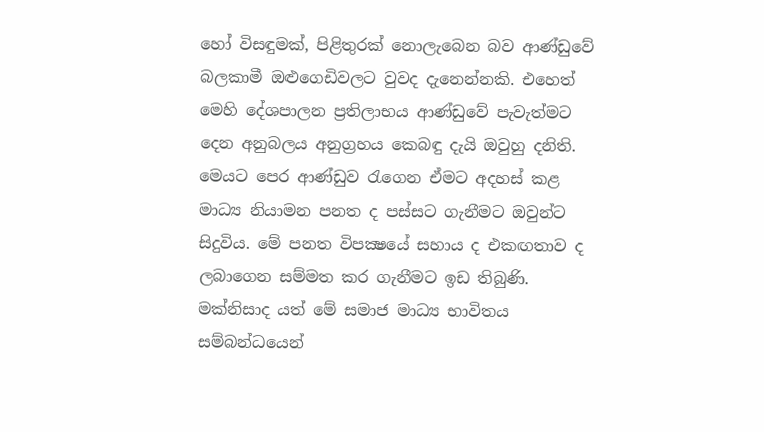හෝ විසඳුමක්, පිළිතුරක් නොලැබෙන බව ආණ්ඩුවේ බලකාමී ඔළුගෙඩිවලට වුවද දැනෙන්නකි. එහෙත් මෙහි දේශපාලන ප්‍රතිලාභය ආණ්ඩුවේ පැවැත්මට දෙන අනුබලය අනුග්‍රහය කෙබඳු දැයි ඔවුහු දනිති. මෙයට පෙර ආණ්ඩුව රැගෙන ඒමට අදහස් කළ මාධ්‍ය නියාමන පනත ද පස්සට ගැනීමට ඔවුන්ට සිදුවිය. මේ පනත විපක්‍ෂයේ සහාය ද එකඟතාව ද ලබාගෙන සම්මත කර ගැනීමට ඉඩ තිබුණි. මක්නිසාද යත් මේ සමාජ මාධ්‍ය භාවිතය සම්බන්ධයෙන්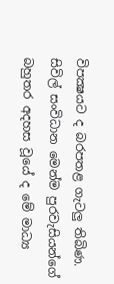විපක්‍ෂයට ද බරපතළ ගැටලු තිබිණ. සිවිල් සංවිධාන මෙන්ම පුරවැසියන්ගේ බහුතර අදහස වූයේ ද මේ මාධ්‍ය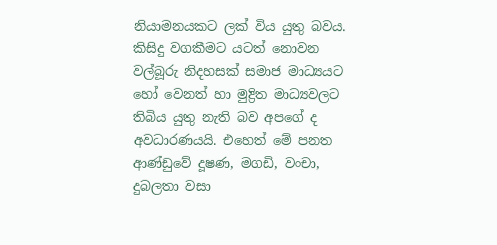නියාමනයකට ලක් විය යුතු බවය. කිසිදු වගකීමට යටත් නොවන වල්බූරු නිදහසක් සමාජ මාධ්‍යයට හෝ වෙනත් හා මුද්‍රිත මාධ්‍යවලට තිබිය යුතු නැති බව අපගේ ද අවධාරණයයි. එහෙත් මේ පනත ආණ්ඩුවේ දූෂණ, මගඩි, වංචා, දුබලතා වසා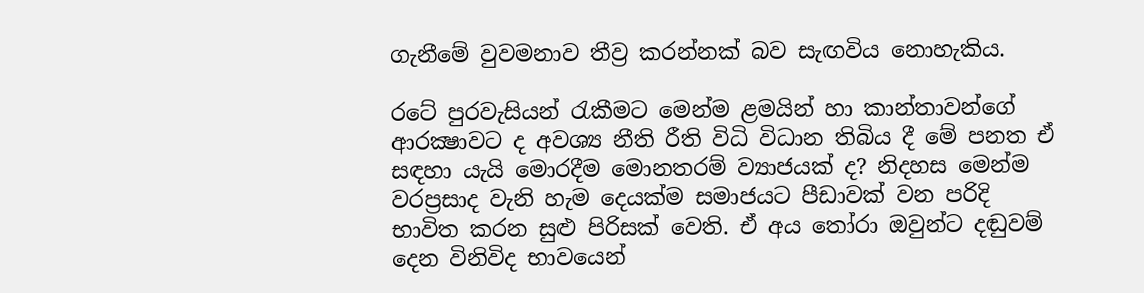ගැනීමේ වුවමනාව තීව්‍ර කරන්නක් බව සැඟවිය නොහැකිය.

රටේ පුරවැසියන් රැකීමට මෙන්ම ළමයින් හා කාන්තාවන්ගේ ආරක්‍ෂාවට ද අවශ්‍ය නීති රීති විධි විධාන තිබිය දී මේ පනත ඒ සඳහා යැයි මොරදීම මොනතරම් ව්‍යාජයක් ද? නිදහස මෙන්ම වරප්‍රසාද වැනි හැම දෙයක්ම සමාජයට පීඩාවක් වන පරිදි භාවිත කරන සුළු පිරිසක් වෙති. ඒ අය තෝරා ඔවුන්ට දඬුවම් දෙන විනිවිද භාවයෙන්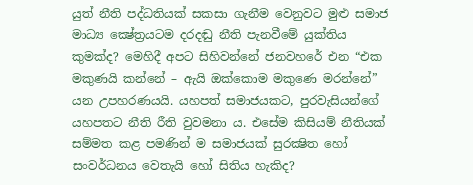යුත් නීති පද්ධතියක් සකසා ගැනීම වෙනුවට මුළු සමාජ මාධ්‍ය ක්‍ෂේත්‍රයටම දරදඬු නීති පැනවීමේ යුක්තිය කුමක්ද? මෙහිදී අපට සිහිවන්නේ ජනවහරේ එන “එක මකුණයි කන්නේ – ඇයි ඔක්කොම මකුණෙ මරන්නේ” යන උපහරණයයි. යහපත් සමාජයකට, පුරවැසියන්ගේ යහපතට නීති රීති වුවමනා ය. එසේම කිසියම් නීතියක් සම්මත කළ පමණින් ම සමාජයක් සුරක්‍ෂිත හෝ සංවර්ධනය වෙතැයි හෝ සිතිය හැකිද?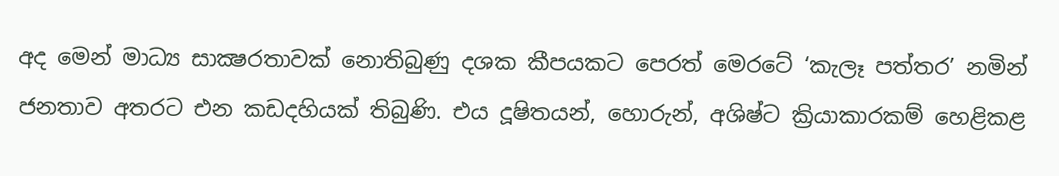අද මෙන් මාධ්‍ය සාක්‍ෂරතාවක් නොතිබුණු දශක කීපයකට පෙරත් මෙරටේ ‘කැලෑ පත්තර’ නමින් ජනතාව අතරට එන කඩදහියක් තිබුණි. එය දූෂිතයන්, හොරුන්, අශිෂ්ට ක්‍රියාකාරකම් හෙළිකළ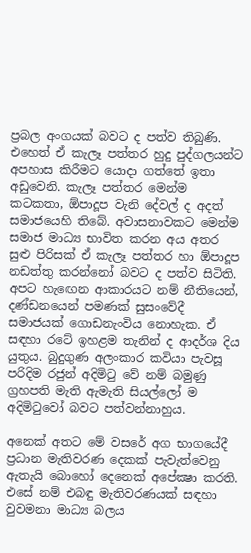ප්‍රබල අංගයක් බවට ද පත්ව තිබුණි. එහෙත් ඒ කැලෑ පත්තර හුදු පුද්ගලයන්ට අපහාස කිරීමට යොදා ගත්තේ ඉතා අඩුවෙනි. කැලෑ පත්තර මෙන්ම කටකතා, ඕපාදූප වැනි දේවල් ද අදත් සමාජයෙහි තිබේ. අවාසනාවකට මෙන්ම සමාජ මාධ්‍ය භාවිත කරන අය අතර සුළු පිරිසක් ඒ කැලෑ පත්තර හා ඕපාදූප නඩත්තු කරන්නෝ බවට ද පත්ව සිටිති. අපට හැඟෙන ආකාරයට නම් නීතියෙන්, දණ්ඩනයෙන් පමණක් සුසංවේදී සමාජයක් ගොඩනැංවිය නොහැක. ඒ සඳහා රටේ ඉහළම තැනින් ද ආදර්ශ දිය යුතුය. බුදුගුණ අලංකාර කවියා පැවසූ පරිදිම රජුන් අදිමිටු වේ නම් බමුණු ග්‍රහපති මැති ඇමැති සියල්ලෝ ම අදිමිටුවෝ බවට පත්වන්නාහුය.

අනෙක් අතට මේ වසරේ අග භාගයේදී ප්‍රධාන මැතිවරණ දෙකක් පැවැත්වෙනු ඇතැයි බොහෝ දෙනෙක් අපේක්‍ෂා කරති. එසේ නම් එබඳු මැතිවරණයක් සඳහා වුවමනා මාධ්‍ය බලය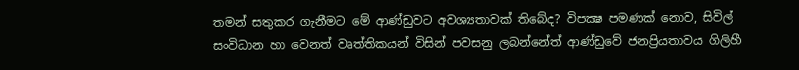තමන් සතුකර ගැනීමට මේ ආණ්ඩුවට අවශ්‍යතාවක් තිබේද? විපක්‍ෂ පමණක් නොව, සිවිල් සංවිධාන හා වෙනත් වෘත්තිකයන් විසින් පවසනු ලබන්නේත් ආණ්ඩුවේ ජනප්‍රියතාවය ගිලිහී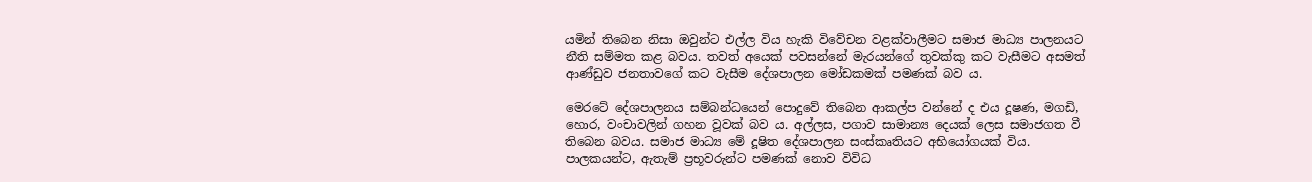යමින් තිබෙන නිසා ඔවුන්ට එල්ල විය හැකි විවේචන වළක්වාලීමට සමාජ මාධ්‍ය පාලනයට නීති සම්මත කළ බවය. තවත් අයෙක් පවසන්නේ මැරයන්ගේ තුවක්කු කට වැසීමට අසමත් ආණ්ඩුව ජනතාවගේ කට වැසීම දේශපාලන මෝඩකමක් පමණක් බව ය.

මෙරටේ දේශපාලනය සම්බන්ධයෙන් පොදුවේ තිබෙන ආකල්ප වන්නේ ද එය දූෂණ, මගඩි, හොර, වංචාවලින් ගහන වූවක් බව ය. අල්ලස, පගාව සාමාන්‍ය දෙයක් ලෙස සමාජගත වී තිබෙන බවය. සමාජ මාධ්‍ය මේ දූෂිත දේශපාලන සංස්කෘතියට අභියෝගයක් විය. පාලකයන්ට, ඇතැම් ප්‍රභූවරුන්ට පමණක් නොව විවිධ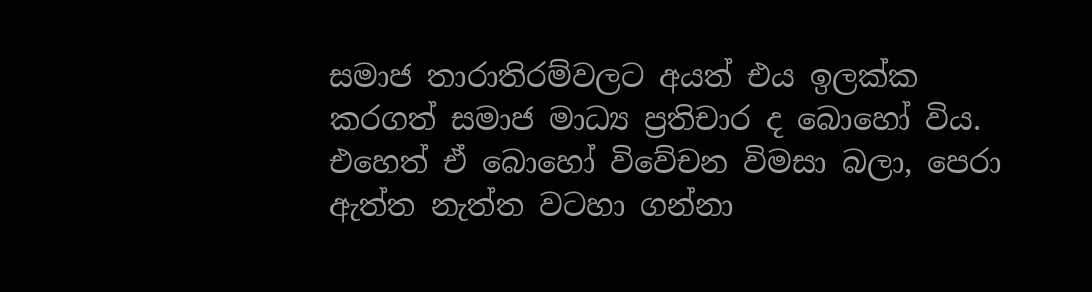සමාජ තාරාතිරම්වලට අයත් එය ඉලක්ක කරගත් සමාජ මාධ්‍ය ප්‍රතිචාර ද බොහෝ විය. එහෙත් ඒ බොහෝ විවේචන විමසා බලා, පෙරා ඇත්ත නැත්ත වටහා ගන්නා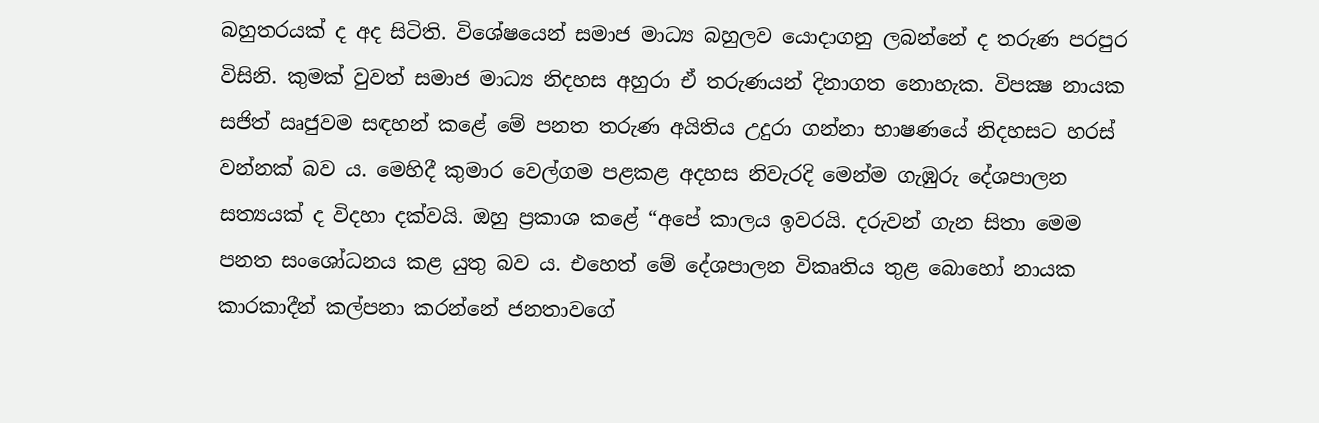බහුතරයක් ද අද සිටිති. විශේෂයෙන් සමාජ මාධ්‍ය බහුලව යොදාගනු ලබන්නේ ද තරුණ පරපුර විසිනි. කුමක් වුවත් සමාජ මාධ්‍ය නිදහස අහුරා ඒ තරුණයන් දිනාගත නොහැක. විපක්‍ෂ නායක සජිත් ඍජුවම සඳහන් කළේ මේ පනත තරුණ අයිතිය උදුරා ගන්නා භාෂණයේ නිදහසට හරස් වන්නක් බව ය. මෙහිදී කුමාර වෙල්ගම පළකළ අදහස නිවැරදි මෙන්ම ගැඹුරු දේශපාලන සත්‍යයක් ද විදහා දක්වයි. ඔහු ප්‍රකාශ කළේ “අපේ කාලය ඉවරයි. දරුවන් ගැන සිතා මෙම පනත සංශෝධනය කළ යුතු බව ය. එහෙත් මේ දේශපාලන විකෘතිය තුළ බොහෝ නායක කාරකාදීන් කල්පනා කරන්නේ ජනතාවගේ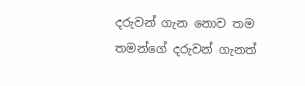දරුවන් ගැන නොව තම තමන්ගේ දරුවන් ගැනත්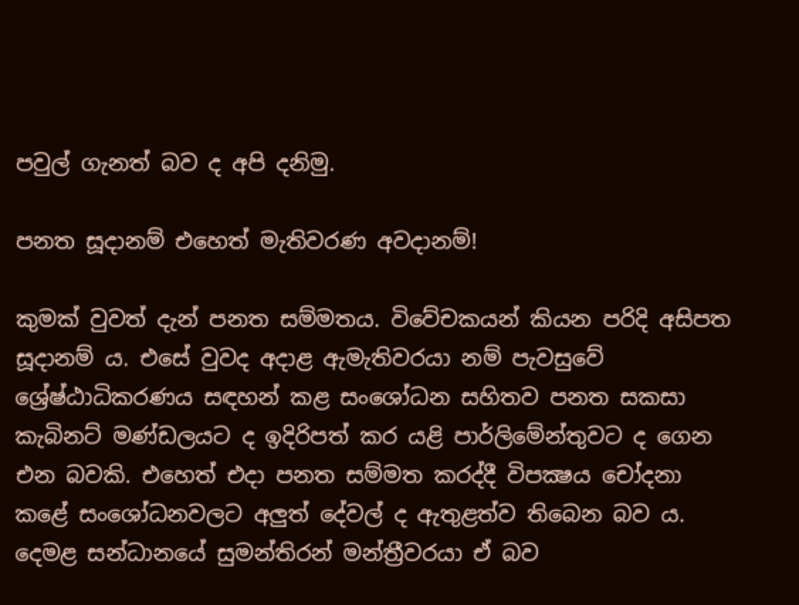පවුල් ගැනත් බව ද අපි දනිමු.

පනත සූදානම් එහෙත් මැතිවරණ අවදානම්!

කුමක් වුවත් දැන් පනත සම්මතය. විවේචකයන් කියන පරිදි අසිපත සූදානම් ය. එසේ වුවද අදාළ ඇමැතිවරයා නම් පැවසුවේ ශ්‍රේෂ්ඨාධිකරණය සඳහන් කළ සංශෝධන සහිතව පනත සකසා කැබිනට් මණ්ඩලයට ද ඉදිරිපත් කර යළි පාර්ලිමේන්තුවට ද ගෙන එන බවකි. එහෙත් එදා පනත සම්මත කරද්දී විපක්‍ෂය චෝදනා කළේ සංශෝධනවලට අලුත් දේවල් ද ඇතුළත්ව තිබෙන බව ය. දෙමළ සන්ධානයේ සුමන්තිරන් මන්ත්‍රීවරයා ඒ බව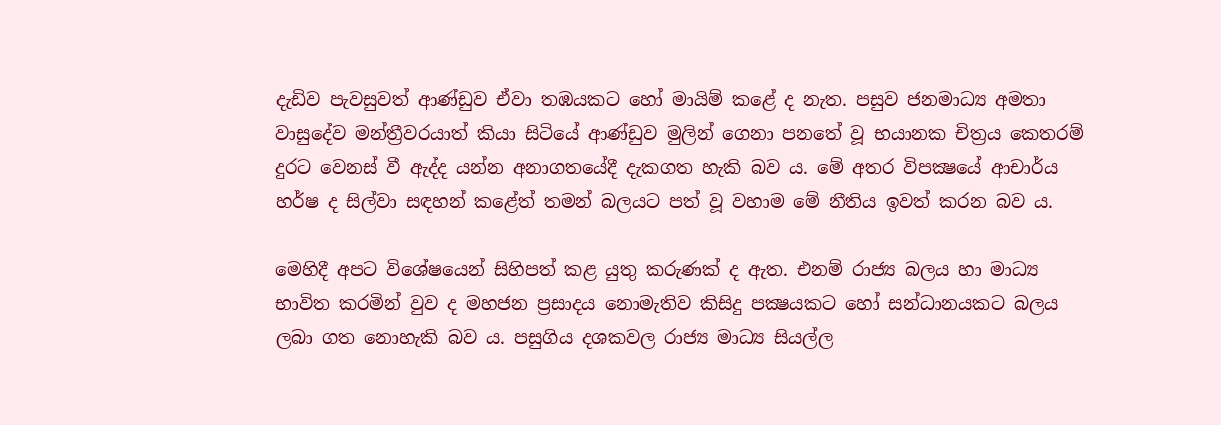දැඩිව පැවසුවත් ආණ්ඩුව ඒවා තඹයකට හෝ මායිම් කළේ ද නැත. පසුව ජනමාධ්‍ය අමතා වාසුදේව මන්ත්‍රීවරයාත් කියා සිටියේ ආණ්ඩුව මුලින් ගෙනා පනතේ වූ භයානක චිත්‍රය කෙතරම් දුරට වෙනස් වී ඇද්ද යන්න අනාගතයේදී දැකගත හැකි බව ය. මේ අතර විපක්‍ෂයේ ආචාර්ය හර්ෂ ද සිල්වා සඳහන් කළේත් තමන් බලයට පත් වූ වහාම මේ නීතිය ඉවත් කරන බව ය.

මෙහිදී අපට විශේෂයෙන් සිහිපත් කළ යුතු කරුණක් ද ඇත. එනම් රාජ්‍ය බලය හා මාධ්‍ය භාවිත කරමින් වුව ද මහජන ප්‍රසාදය නොමැතිව කිසිදු පක්‍ෂයකට හෝ සන්ධානයකට බලය ලබා ගත නොහැකි බව ය. පසුගිය දශකවල රාජ්‍ය මාධ්‍ය සියල්ල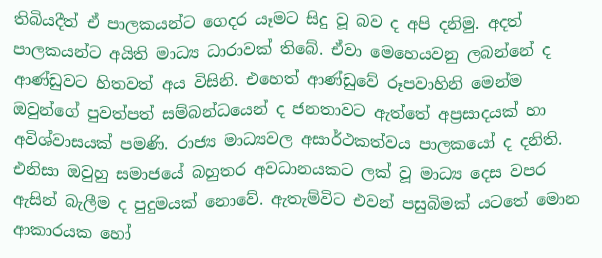තිබියදීත් ඒ පාලකයන්ට ගෙදර යෑමට සිදු වූ බව ද අපි දනිමු. අදත් පාලකයන්ට අයිති මාධ්‍ය ධාරාවක් තිබේ. ඒවා මෙහෙයවනු ලබන්නේ ද ආණ්ඩුවට හිතවත් අය විසිනි. එහෙත් ආණ්ඩුවේ රූපවාහිනි මෙන්ම ඔවුන්ගේ පුවත්පත් සම්බන්ධයෙන් ද ජනතාවට ඇත්තේ අප්‍රසාදයක් හා අවිශ්වාසයක් පමණි. රාජ්‍ය මාධ්‍යවල අසාර්ථකත්වය පාලකයෝ ද දනිති. එනිසා ඔවුහු සමාජයේ බහුතර අවධානයකට ලක් වූ මාධ්‍ය දෙස වපර ඇසින් බැලීම ද පුදුමයක් නොවේ. ඇතැම්විට එවන් පසුබිමක් යටතේ මොන ආකාරයක හෝ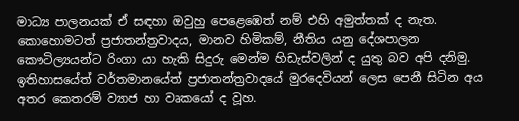මාධ්‍ය පාලනයක් ඒ සඳහා ඔවුහු පෙළෙඹෙත් නම් එහි අමුත්තක් ද නැත. කොහොමටත් ප්‍රජාතන්ත්‍රවාදය, මානව හිමිකම්, නීතිය යනු දේශපාලන කෞටිල්‍යයන්ට රිංගා යා හැකි සිදුරු මෙන්ම හිඩැස්වලින් ද යුතු බව අපි දනිමු. ඉතිහාසයේත් වර්තමානයේත් ප්‍රජාතන්ත්‍රවාදයේ මුරදෙවියන් ලෙස පෙනී සිටින අය අතර කෙතරම් ව්‍යාජ හා වෘකයෝ ද වූහ.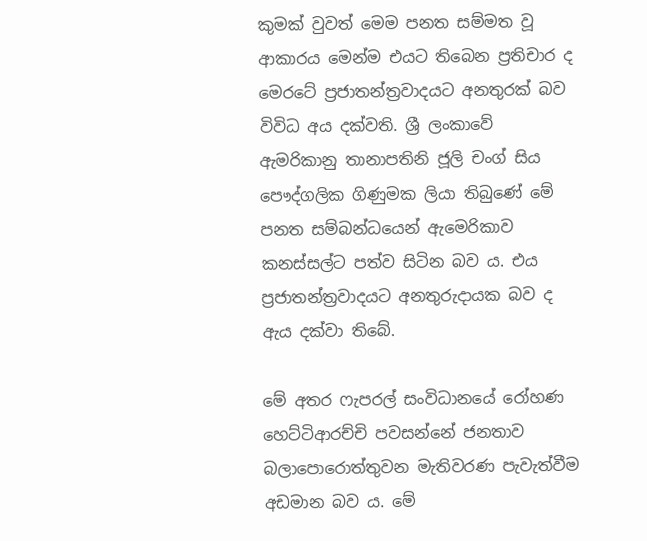කුමක් වුවත් මෙම පනත සම්මත වූ ආකාරය මෙන්ම එයට තිබෙන ප්‍රතිචාර ද මෙරටේ ප්‍රජාතන්ත්‍රවාදයට අනතුරක් බව විවිධ අය දක්වති. ශ්‍රී ලංකාවේ ඇමරිකානු තානාපතිනි ජූලි චංග් සිය පෞද්ගලික ගිණුමක ලියා තිබුණේ මේ පනත සම්බන්ධයෙන් ඇමෙරිකාව කනස්සල්ට පත්ව සිටින බව ය. එය ප්‍රජාතන්ත්‍රවාදයට අනතුරුදායක බව ද ඇය දක්වා තිබේ.

මේ අතර ෆැපරල් සංවිධානයේ රෝහණ හෙට්ටිආරච්චි පවසන්නේ ජනතාව බලාපොරොත්තුවන මැතිවරණ පැවැත්වීම අඩමාන බව ය. මේ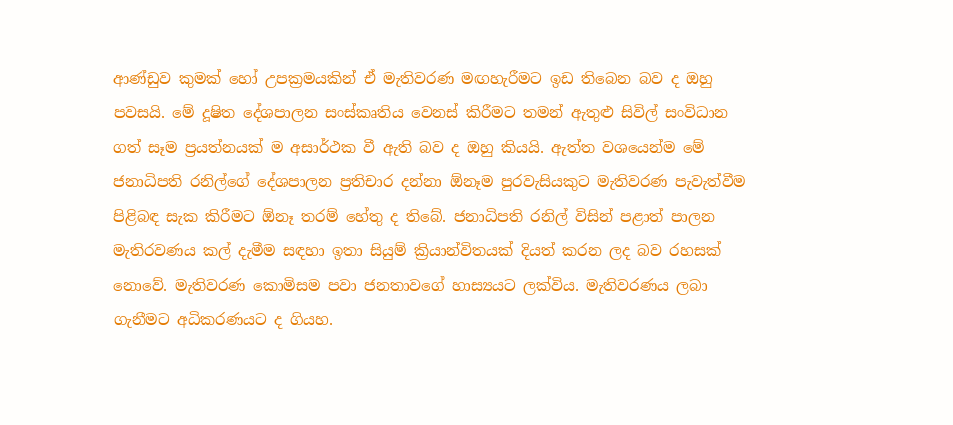ආණ්ඩුව කුමක් හෝ උපක්‍රමයකින් ඒ මැතිවරණ මඟහැරීමට ඉඩ තිබෙන බව ද ඔහු පවසයි. මේ දූෂිත දේශපාලන සංස්කෘතිය වෙනස් කිරීමට තමන් ඇතුළු සිවිල් සංවිධාන ගත් සෑම ප්‍රයත්නයක් ම අසාර්ථක වී ඇති බව ද ඔහු කියයි. ඇත්ත වශයෙන්ම මේ ජනාධිපති රනිල්ගේ දේශපාලන ප්‍රතිචාර දන්නා ඕනෑම පුරවැසියකුට මැතිවරණ පැවැත්වීම පිළිබඳ සැක කිරීමට ඕනෑ තරම් හේතු ද තිබේ. ජනාධිපති රනිල් විසින් පළාත් පාලන මැතිරවණය කල් දැමීම සඳහා ඉතා සියුම් ක්‍රියාන්විතයක් දියත් කරන ලද බව රහසක් නොවේ. මැතිවරණ කොමිසම පවා ජනතාවගේ හාස්‍යයට ලක්විය. මැතිවරණය ලබා ගැනීමට අධිකරණයට ද ගියහ.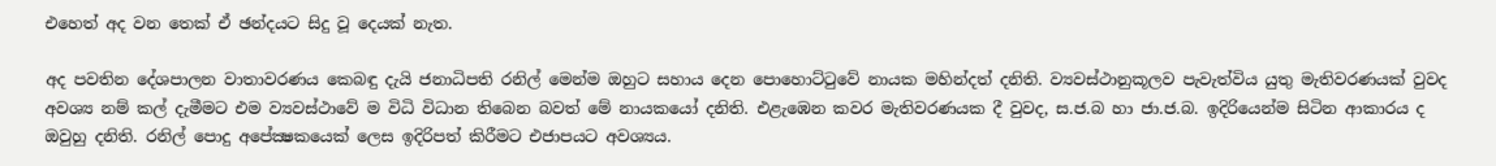එහෙත් අද වන තෙක් ඒ ඡන්දයට සිදු වූ දෙයක් නැත.

අද පවතින දේශපාලන වාතාවරණය කෙබඳු දැයි ජනාධිපති රනිල් මෙන්ම ඔහුට සහාය දෙන පොහොට්ටුවේ නායක මහින්දත් දනිති. ව්‍යවස්ථානුකූලව පැවැත්විය යුතු මැතිවරණයක් වුවද අවශ්‍ය නම් කල් දැමීමට එම ව්‍යවස්ථාවේ ම විධි විධාන තිබෙන බවත් මේ නායකයෝ දනිති. එළැඹෙන කවර මැතිවරණයක දී වුවද, ස.ජ.බ හා ජා.ජ.බ. ඉදිරියෙන්ම සිටින ආකාරය ද ඔවුහු දනිති. රනිල් පොදු අපේක්‍ෂකයෙක් ලෙස ඉදිරිපත් කිරීමට එජාපයට අවශ්‍යය.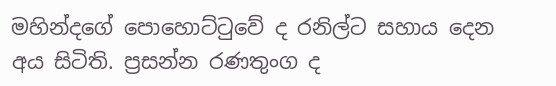මහින්දගේ පොහොට්ටුවේ ද රනිල්ට සහාය දෙන අය සිටිති. ප්‍රසන්න රණතුංග ද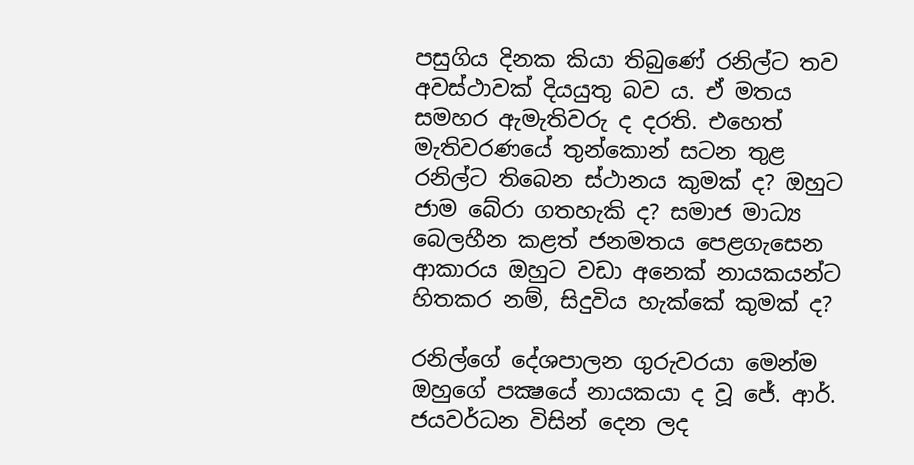පසුගිය දිනක කියා තිබුණේ රනිල්ට තව අවස්ථාවක් දියයුතු බව ය. ඒ මතය සමහර ඇමැතිවරු ද දරති. එහෙත් මැතිවරණයේ තුන්කොන් සටන තුළ රනිල්ට තිබෙන ස්ථානය කුමක් ද? ඔහුට ජාම බේරා ගතහැකි ද? සමාජ මාධ්‍ය බෙලහීන කළත් ජනමතය පෙළගැසෙන ආකාරය ඔහුට වඩා අනෙක් නායකයන්ට හිතකර නම්, සිදුවිය හැක්කේ කුමක් ද?

රනිල්ගේ දේශපාලන ගුරුවරයා මෙන්ම ඔහුගේ පක්‍ෂයේ නායකයා ද වූ ජේ. ආර්. ජයවර්ධන විසින් දෙන ලද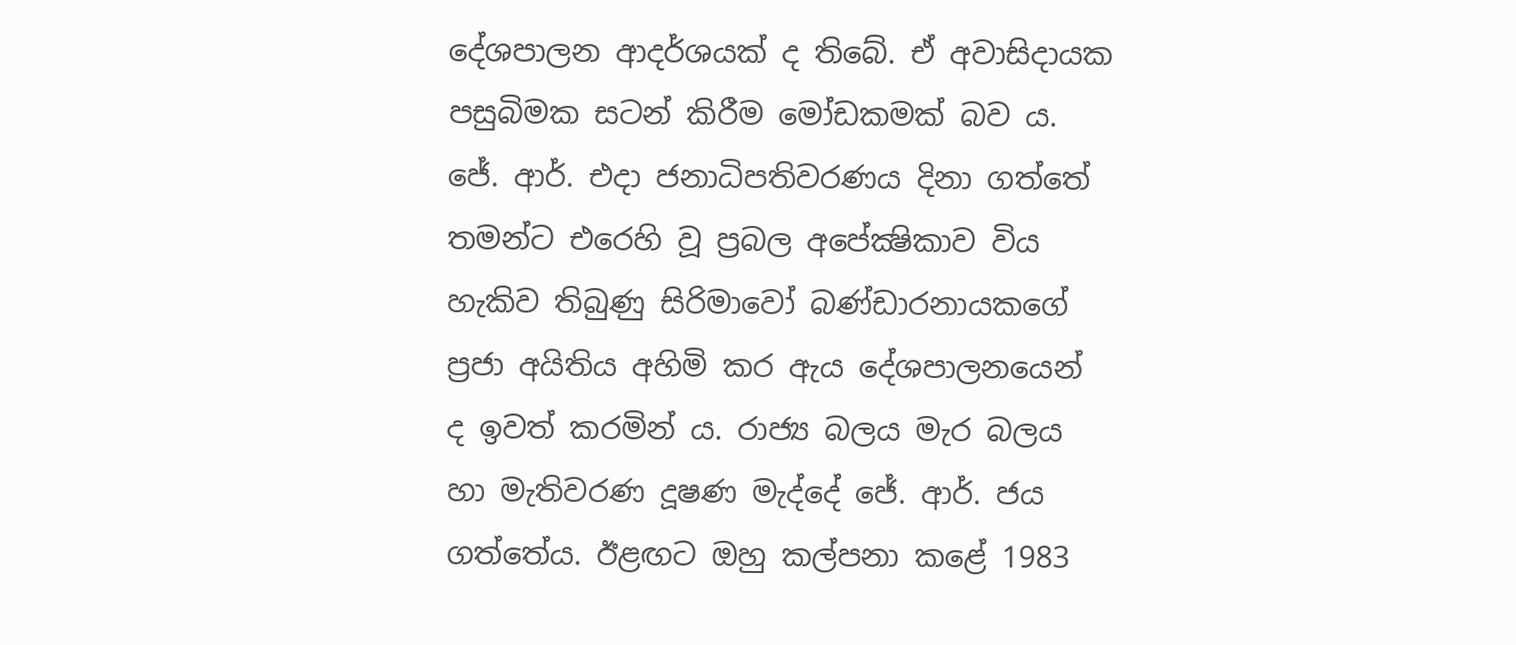දේශපාලන ආදර්ශයක් ද තිබේ. ඒ අවාසිදායක පසුබිමක සටන් කිරීම මෝඩකමක් බව ය. ජේ. ආර්. එදා ජනාධිපතිවරණය දිනා ගත්තේ තමන්ට එරෙහි වූ ප්‍රබල අපේක්‍ෂිකාව විය හැකිව තිබුණු සිරිමාවෝ බණ්ඩාරනායකගේ ප්‍රජා අයිතිය අහිමි කර ඇය දේශපාලනයෙන් ද ඉවත් කරමින් ය. රාජ්‍ය බලය මැර බලය හා මැතිවරණ දූෂණ මැද්දේ ජේ. ආර්. ජය ගත්තේය. ඊළඟට ඔහු කල්පනා කළේ 1983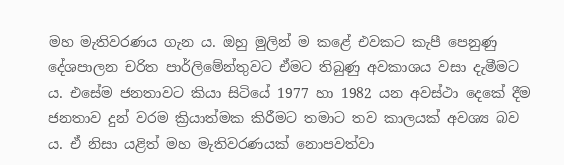මහ මැතිවරණය ගැන ය. ඔහු මුලින් ම කළේ එවකට කැපී පෙනුණු දේශපාලන චරිත පාර්ලිමේන්තුවට ඒමට තිබුණු අවකාශය වසා දැමීමට ය. එසේම ජනතාවට කියා සිටියේ 1977 හා 1982 යන අවස්ථා දෙකේ දීම ජනතාව දුන් වරම ක්‍රියාත්මක කිරීමට තමාට තව කාලයක් අවශ්‍ය බව ය. ඒ නිසා යළිත් මහ මැතිවරණයක් නොපවත්වා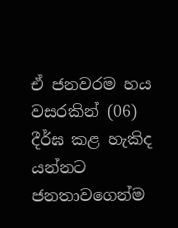ඒ ජනවරම හය වසරකින් (06) දීර්ඝ කළ හැකිද යන්නට ජනතාවගෙන්ම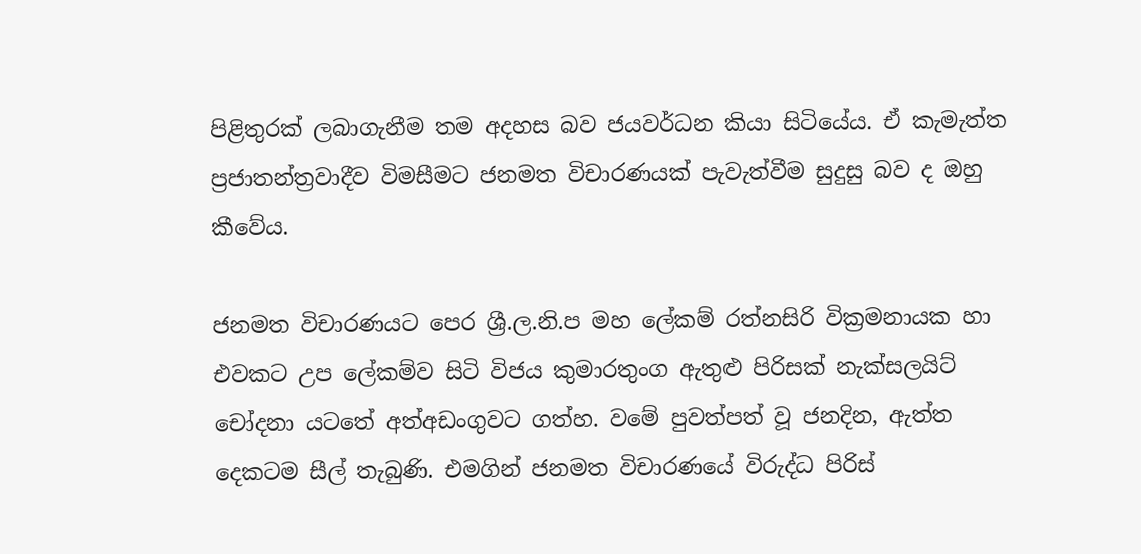පිළිතුරක් ලබාගැනීම තම අදහස බව ජයවර්ධන කියා සිටියේය. ඒ කැමැත්ත ප්‍රජාතන්ත්‍රවාදීව විමසීමට ජනමත විචාරණයක් පැවැත්වීම සුදුසු බව ද ඔහු කීවේය.

ජනමත විචාරණයට පෙර ශ්‍රී.ල.නි.ප මහ ලේකම් රත්නසිරි වික්‍රමනායක හා එවකට උප ලේකම්ව සිටි විජය කුමාරතුංග ඇතුළු පිරිසක් නැක්සලයිට් චෝදනා යටතේ අත්අඩංගුවට ගත්හ. වමේ පුවත්පත් වූ ජනදින, ඇත්ත දෙකටම සීල් තැබුණි. එමගින් ජනමත විචාරණයේ විරුද්ධ පිරිස්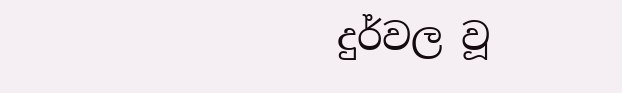දුර්වල වූ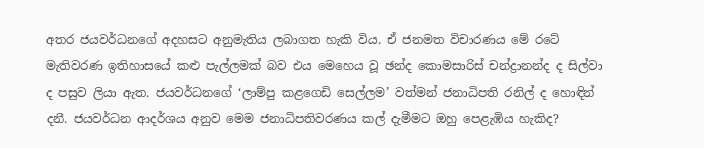අතර ජයවර්ධනගේ අදහසට අනුමැතිය ලබාගත හැකි විය. ඒ ජනමත විචාරණය මේ රටේ මැතිවරණ ඉතිහාසයේ කළු පැල්ලමක් බව එය මෙහෙය වූ ඡන්ද කොමසාරිස් චන්ද්‍රානන්ද ද සිල්වා ද පසුව ලියා ඇත. ජයවර්ධනගේ ‘ලාම්පු කළගෙඩි සෙල්ලම’ වත්මන් ජනාධිපති රනිල් ද හොඳින් දනී. ජයවර්ධන ආදර්ශය අනුව මෙම ජනාධිපතිවරණය කල් දැමීමට ඔහු පෙළැඹිය හැකිද?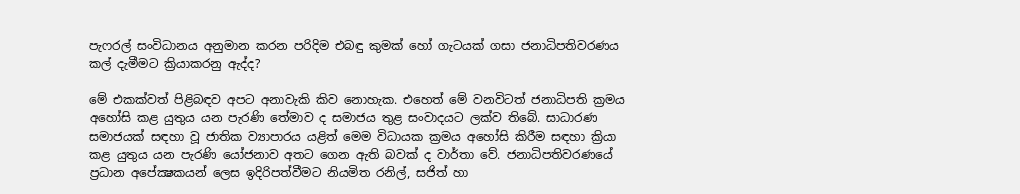පැෆරල් සංවිධානය අනුමාන කරන පරිදිම එබඳු කුමක් හෝ ගැටයක් ගසා ජනාධිපතිවරණය කල් දැමීමට ක්‍රියාකරනු ඇද්ද?

මේ එකක්වත් පිළිබඳව අපට අනාවැකි කිව නොහැක. එහෙත් මේ වනවිටත් ජනාධිපති ක්‍රමය අහෝසි කළ යුතුය යන පැරණි තේමාව ද සමාජය තුළ සංවාදයට ලක්ව තිබේ. සාධාරණ සමාජයක් සඳහා වූ ජාතික ව්‍යාපාරය යළිත් මෙම විධායක ක්‍රමය අහෝසි කිරීම සඳහා ක්‍රියා කළ යුතුය යන පැරණි යෝජනාව අතට ගෙන ඇති බවක් ද වාර්තා වේ. ජනාධිපතිවරණයේ ප්‍රධාන අපේක්‍ෂකයන් ලෙස ඉදිරිපත්වීමට නියමිත රනිල්, සජිත් හා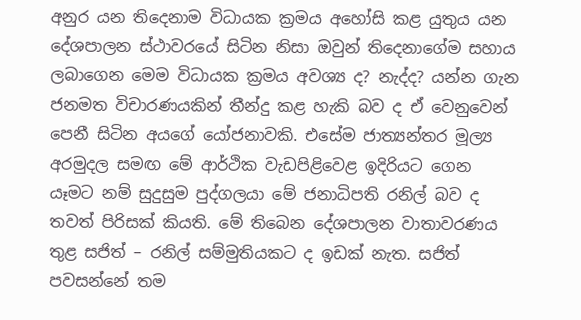අනුර යන තිදෙනාම විධායක ක්‍රමය අහෝසි කළ යුතුය යන දේශපාලන ස්ථාවරයේ සිටින නිසා ඔවුන් තිදෙනාගේම සහාය ලබාගෙන මෙම විධායක ක්‍රමය අවශ්‍ය ද? නැද්ද? යන්න ගැන ජනමත විචාරණයකින් තීන්දු කළ හැකි බව ද ඒ වෙනුවෙන් පෙනී සිටින අයගේ යෝජනාවකි. එසේම ජාත්‍යන්තර මූල්‍ය අරමුදල සමඟ මේ ආර්ථික වැඩපිළිවෙළ ඉදිරියට ගෙන යෑමට නම් සුදුසුම පුද්ගලයා මේ ජනාධිපති රනිල් බව ද තවත් පිරිසක් කියති. මේ තිබෙන දේශපාලන වාතාවරණය තුළ සජිත් – රනිල් සම්මුතියකට ද ඉඩක් නැත. සජිත් පවසන්නේ තම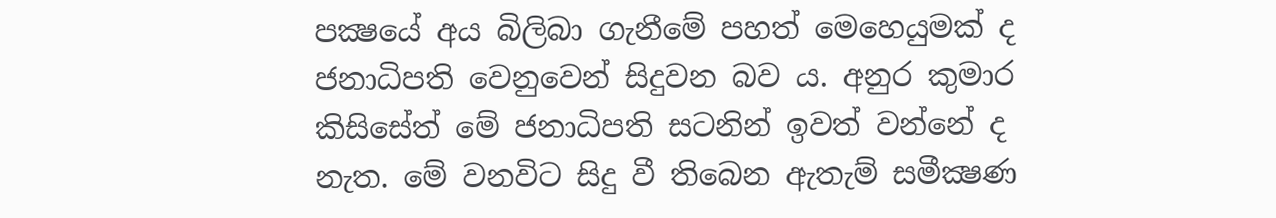පක්‍ෂයේ අය බිලිබා ගැනීමේ පහත් මෙහෙයුමක් ද ජනාධිපති වෙනුවෙන් සිදුවන බව ය. අනුර කුමාර කිසිසේත් මේ ජනාධිපති සටනින් ඉවත් වන්නේ ද නැත. මේ වනවිට සිදු වී තිබෙන ඇතැම් සමීක්‍ෂණ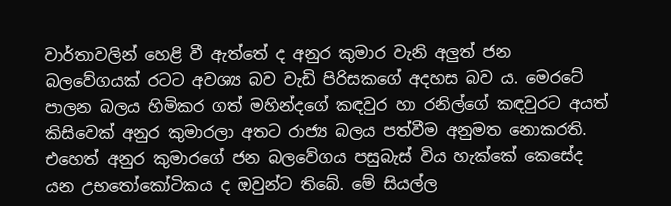වාර්තාවලින් හෙළි වී ඇත්තේ ද අනුර කුමාර වැනි අලුත් ජන බලවේගයක් රටට අවශ්‍ය බව වැඩි පිරිසකගේ අදහස බව ය. මෙරටේ පාලන බලය හිමිකර ගත් මහින්දගේ කඳවුර හා රනිල්ගේ කඳවුරට අයත් කිසිවෙක් අනුර කුමාරලා අතට රාජ්‍ය බලය පත්වීම අනුමත නොකරති. එහෙත් අනුර කුමාරගේ ජන බලවේගය පසුබැස් විය හැක්කේ කෙසේද යන උභතෝකෝටිකය ද ඔවුන්ට තිබේ. මේ සියල්ල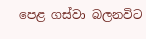පෙළ ගස්වා බලනවිට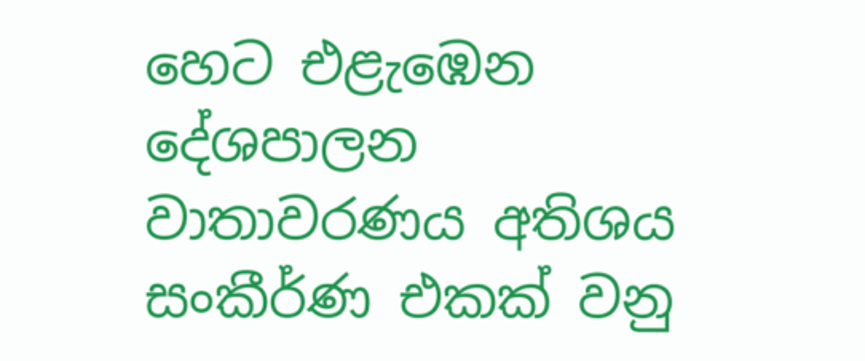හෙට එළැඹෙන දේශපාලන වාතාවරණය අතිශය සංකීර්ණ එකක් වනු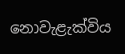නොවැළැක්විය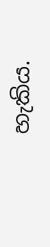හැකිය.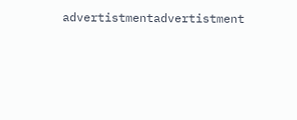advertistmentadvertistment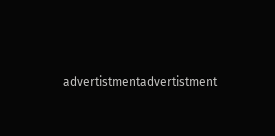advertistmentadvertistment